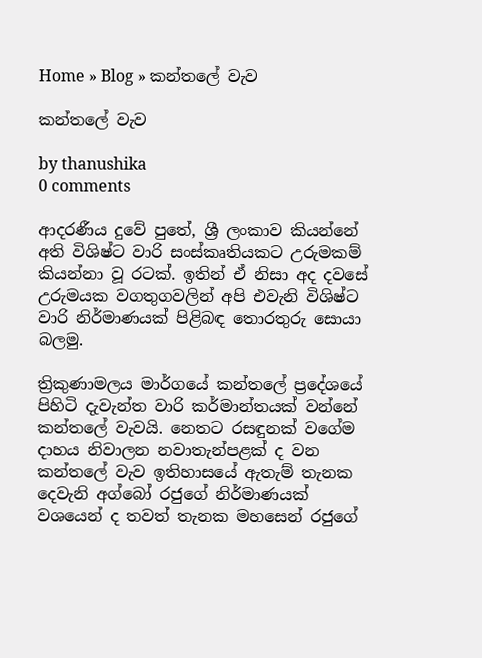Home » Blog » කන්තලේ වැව

කන්තලේ වැව

by thanushika
0 comments

ආදරණීය දුවේ පුතේ, ශ්‍රී ලංකාව කියන්නේ අති විශිෂ්ට වාරි සංස්කෘතියකට උරුමකම් කියන්නා වූ රටක්. ඉතින් ඒ නිසා අද දවසේ උරුමයක වගතුගවලින් අපි එවැනි විශිෂ්ට වාරි නිර්මාණයක් පිළිබඳ තොරතුරු සොයා බලමු.

ත්‍රිකුණාමලය මාර්ගයේ කන්තලේ ප්‍රදේශයේ පිහිටි දැවැන්ත වාරි කර්මාන්තයක් වන්නේ කන්තලේ වැවයි. නෙතට රසඳුනක් වගේම දාහය නිවාලන නවාතැන්පළක් ද වන කන්තලේ වැව ඉතිහාසයේ ඇතැම් තැනක දෙවැනි අග්බෝ රජුගේ නිර්මාණයක් වශයෙන් ද තවත් තැනක මහසෙන් රජුගේ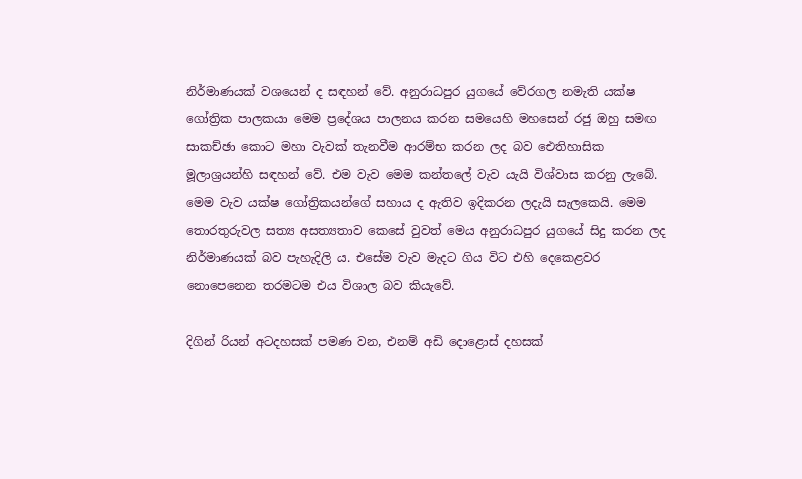නිර්මාණයක් වශයෙන් ද සඳහන් වේ. අනුරාධපුර යුගයේ වේරගල නමැති යක්ෂ ගෝත්‍රික පාලකයා මෙම ප්‍රදේශය පාලනය කරන සමයෙහි මහසෙන් රජු ඔහු සමඟ සාකච්ඡා කොට මහා වැවක් තැනවීම ආරම්භ කරන ලද බව ඓතිහාසික මූලාශ්‍රයන්හි සඳහන් වේ. එම වැව මෙම කන්තලේ වැව යැයි විශ්වාස කරනු ලැබේ. මෙම වැව යක්ෂ ගෝත්‍රිකයන්ගේ සහාය ද ඇතිව ඉදිකරන ලදැයි සැලකෙයි. මෙම තොරතුරුවල සත්‍ය අසත්‍යතාව කෙසේ වුවත් මෙය අනුරාධපුර යුගයේ සිදු කරන ලද නිර්මාණයක් බව පැහැදිලි ය. එසේම වැව මැදට ගිය විට එහි දෙකෙළවර නොපෙනෙන තරමටම එය විශාල බව කියැවේ.

දිගින් රියන් අටදහසක් පමණ වන, එනම් අඩි දොළොස් දහසක්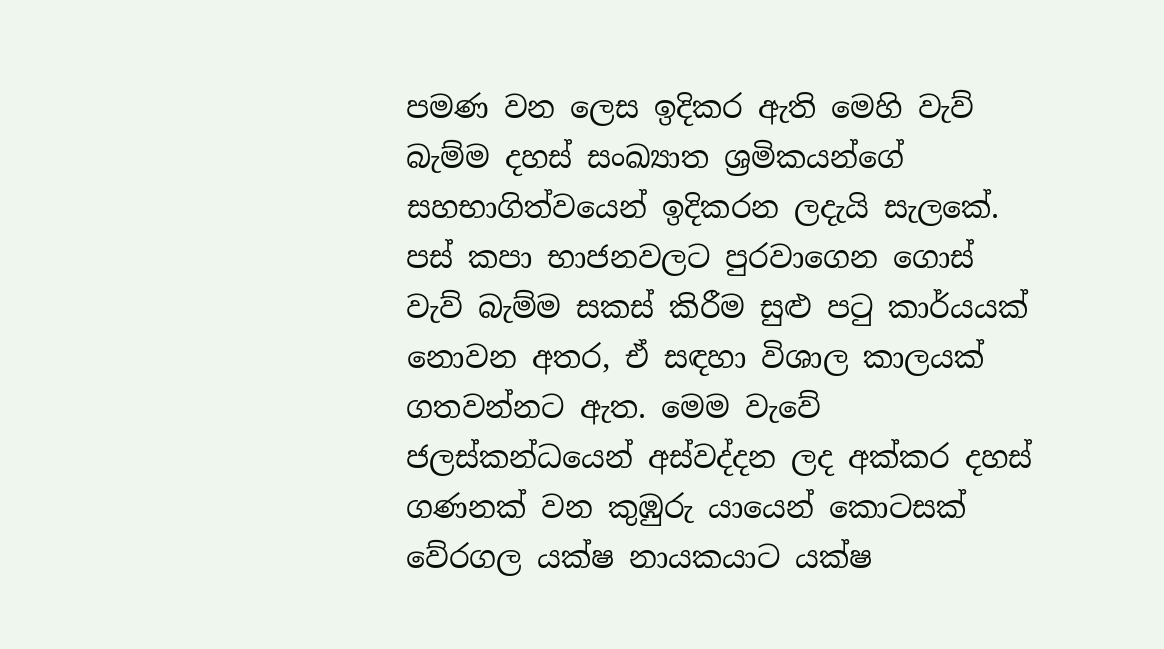පමණ වන ලෙස ඉදිකර ඇති මෙහි වැව් බැම්ම දහස් සංඛ්‍යාත ශ්‍රමිකයන්ගේ සහභාගිත්වයෙන් ඉදිකරන ලදැයි සැලකේ. පස් කපා භාජනවලට පුරවාගෙන ගොස් වැව් බැම්ම සකස් කිරීම සුළු පටු කාර්යයක් නොවන අතර, ඒ සඳහා විශාල කාලයක් ගතවන්නට ඇත. මෙම වැවේ ජලස්කන්ධයෙන් අස්වද්දන ලද අක්කර දහස් ගණනක් වන කුඹුරු යායෙන් කොටසක් වේරගල යක්ෂ නායකයාට යක්ෂ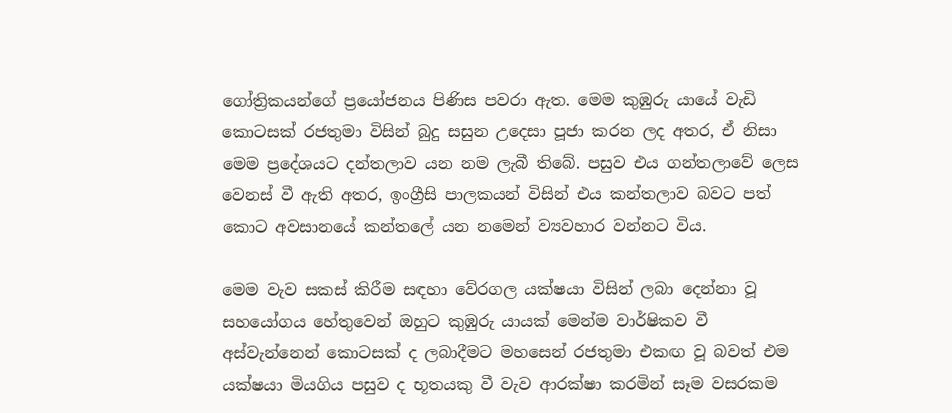ගෝත්‍රිකයන්ගේ ප්‍රයෝජනය පිණිස පවරා ඇත. මෙම කුඹුරු යායේ වැඩි කොටසක් රජතුමා විසින් බුදු සසුන උදෙසා පූජා කරන ලද අතර, ඒ නිසා මෙම ප්‍රදේශයට දන්තලාව යන නම ලැබී තිබේ. පසුව එය ගන්තලාවේ ලෙස වෙනස් වී ඇති අතර, ඉංග්‍රීසි පාලකයන් විසින් එය කන්තලාව බවට පත් කොට අවසානයේ කන්තලේ යන නමෙන් ව්‍යවහාර වන්නට විය.

මෙම වැව සකස් කිරීම සඳහා වේරගල යක්ෂයා විසින් ලබා දෙන්නා වූ සහයෝගය හේතුවෙන් ඔහුට කුඹුරු යායක් මෙන්ම වාර්ෂිකව වී අස්වැන්නෙන් කොටසක් ද ලබාදීමට මහසෙන් රජතුමා එකඟ වූ බවත් එම යක්ෂයා මියගිය පසුව ද භූතයකු වී වැව ආරක්ෂා කරමින් සෑම වසරකම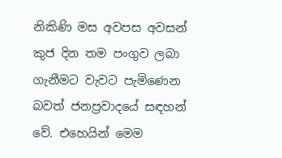නිකිණි මස අවපස අවසන් කුජ දින තම පංගුව ලබා ගැනීමට වැවට පැමිණෙන බවත් ජනප්‍රවාදයේ සඳහන් වේ. එහෙයින් මෙම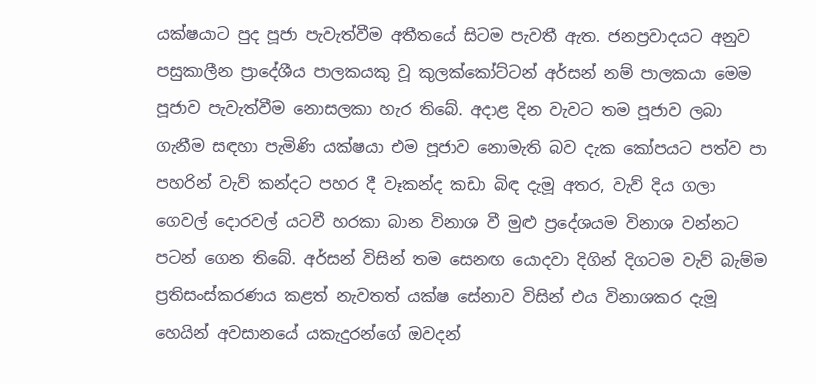යක්ෂයාට පුද පූජා පැවැත්වීම අතීතයේ සිටම පැවතී ඇත. ජනප්‍රවාදයට අනුව පසුකාලීන ප්‍රාදේශීය පාලකයකු වූ කුලක්කෝට්ටන් අර්සන් නම් පාලකයා මෙම පූජාව පැවැත්වීම නොසලකා හැර තිබේ. අදාළ දින වැවට තම පූජාව ලබා ගැනීම සඳහා පැමිණි යක්ෂයා එම පූජාව නොමැති බව දැක කෝපයට පත්ව පා පහරින් වැව් කන්දට පහර දී වෑකන්ද කඩා බිඳ දැමූ අතර, වැව් දිය ගලා ගෙවල් දොරවල් යටවී හරකා බාන විනාශ වී මුළු ප්‍රදේශයම විනාශ වන්නට පටන් ගෙන තිබේ. අර්සන් විසින් තම සෙනඟ යොදවා දිගින් දිගටම වැව් බැම්ම ප්‍රතිසංස්කරණය කළත් නැවතත් යක්ෂ සේනාව විසින් එය විනාශකර දැමූ හෙයින් අවසානයේ යකැදුරන්ගේ ඔවදන්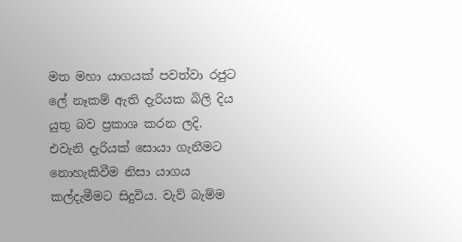මත මහා යාගයක් පවත්වා රජුට ලේ නෑකම් ඇති දැරියක බිලි දිය යුතු බව ප්‍රකාශ කරන ලදි. එවැනි දැරියක් සොයා ගැනීමට නොහැකිවීම නිසා යාගය කල්දැමීමට සිදුවිය. වැව් බැම්ම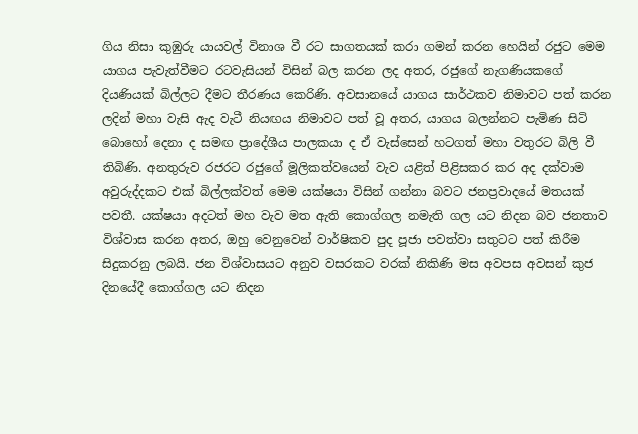ගිය නිසා කුඹුරු යායවල් විනාශ වී රට සාගතයක් කරා ගමන් කරන හෙයින් රජුට මෙම යාගය පැවැත්වීමට රටවැසියන් විසින් බල කරන ලද අතර, රජුගේ නැගණියකගේ දියණියක් බිල්ලට දීමට තීරණය කෙරිණි. අවසානයේ යාගය සාර්ථකව නිමාවට පත් කරන ලදින් මහා වැසි ඇද වැටී නියඟය නිමාවට පත් වූ අතර, යාගය බලන්නට පැමිණ සිටි බොහෝ දෙනා ද සමඟ ප්‍රාදේශීය පාලකයා ද ඒ වැස්සෙන් හටගත් මහා වතුරට බිලි වී තිබිණි. අනතුරුව රජරට රජුගේ මූලිකත්වයෙන් වැව යළිත් පිළිසකර කර අද දක්වාම අවුරුද්දකට එක් බිල්ලක්වත් මෙම යක්ෂයා විසින් ගන්නා බවට ජනප්‍රවාදයේ මතයක් පවතී. යක්ෂයා අදටත් මහ වැව මත ඇති කොග්ගල නමැති ගල යට නිදන බව ජනතාව විශ්වාස කරන අතර, ඔහු වෙනුවෙන් වාර්ෂිකව පුද පූජා පවත්වා සතුටට පත් කිරීම සිදුකරනු ලබයි. ජන විශ්වාසයට අනුව වසරකට වරක් නිකිණි මස අවපස අවසන් කුජ දිනයේදී කොග්ගල යට නිදන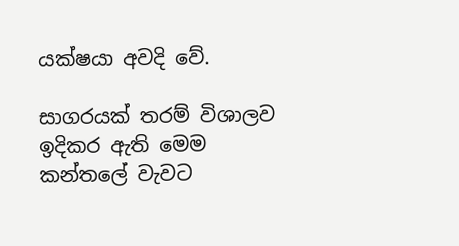යක්ෂයා අවදි වේ.

සාගරයක් තරම් විශාලව ඉදිකර ඇති මෙම කන්තලේ වැවට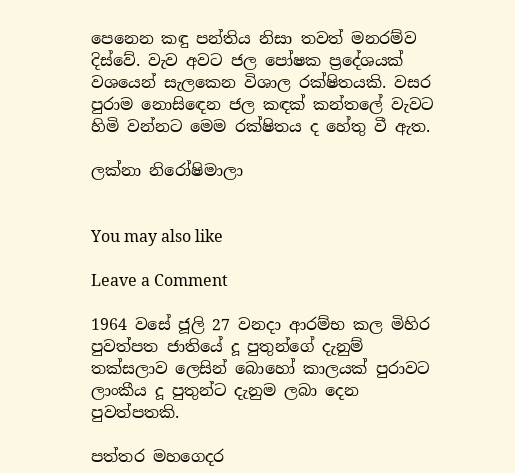පෙනෙන කඳු පන්තිය නිසා තවත් මනරම්ව දිස්වේ. වැව අවට ජල පෝෂක ප්‍රදේශයක් වශයෙන් සැලකෙන විශාල රක්ෂිතයකි. වසර පුරාම නොසිඳෙන ජල කඳක් කන්තලේ වැවට හිමි වන්නට මෙම රක්ෂිතය ද හේතු වී ඇත.

ලක්නා නිරෝෂිමාලා


You may also like

Leave a Comment

1964 වසේ ජූලි 27 වනදා ආරම්භ කල මිහිර පුවත්පත ජාතියේ දූ පුතුන්ගේ දැනුම් තක්සලාව ලෙසින් බොහෝ කාලයක් පුරාවට ලාංකීය දූ පුතුන්ට දැනුම ලබා දෙන පුවත්පතකි.

පත්තර මහගෙදර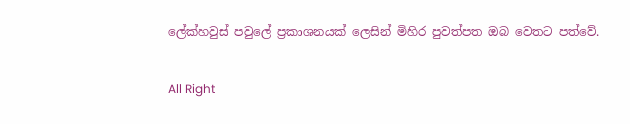ලේක්හවුස් පවුලේ ප්‍රකාශනයක් ලෙසින් මිහිර පුවත්පත ඔබ වෙතට පත්වේ.

All Right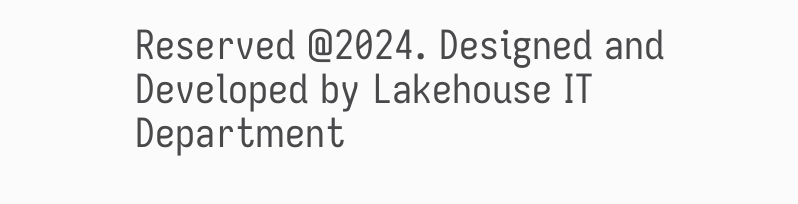Reserved @2024. Designed and Developed by Lakehouse IT Department